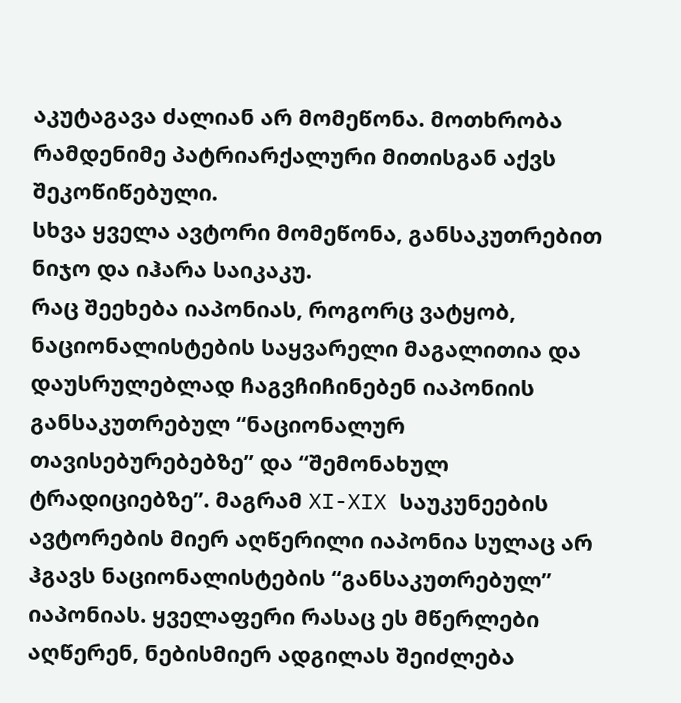აკუტაგავა ძალიან არ მომეწონა. მოთხრობა რამდენიმე პატრიარქალური მითისგან აქვს შეკოწიწებული.
სხვა ყველა ავტორი მომეწონა, განსაკუთრებით ნიჯო და იჰარა საიკაკუ.
რაც შეეხება იაპონიას, როგორც ვატყობ, ნაციონალისტების საყვარელი მაგალითია და დაუსრულებლად ჩაგვჩიჩინებენ იაპონიის განსაკუთრებულ “ნაციონალურ თავისებურებებზე” და “შემონახულ ტრადიციებზე”. მაგრამ XI-XIX საუკუნეების ავტორების მიერ აღწერილი იაპონია სულაც არ ჰგავს ნაციონალისტების “განსაკუთრებულ” იაპონიას. ყველაფერი რასაც ეს მწერლები აღწერენ, ნებისმიერ ადგილას შეიძლება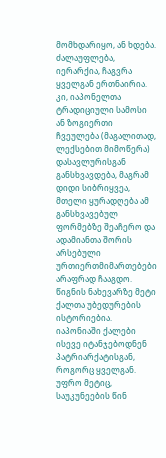მომხდარიყო, ან ხდება. ძალაუფლება, იერარქია, ჩაგვრა ყველგან ერთნაირია. კი, იაპონელთა ტრადიციული სამოსი ან ზოგიერთი ჩვეულება (მაგალითად, ლექსებით მიმოწერა) დასავლურისგან განსხვავდება, მაგრამ დიდი სიბრიყვეა, მთელი ყურადღება ამ განსხვავებულ ფორმებზე შეაჩერო და ადამიანთა შორის არსებული ურთიერთმიმართებები არაფრად ჩააგდო.
წიგნის ნახევარზე მეტი ქალთა უბედურების ისტორიებია. იაპონიაში ქალები ისევე იტანჯებოდნენ პატრიარქატისგან, როგორც ყველგან. უფრო მეტიც, საუკუნეების წინ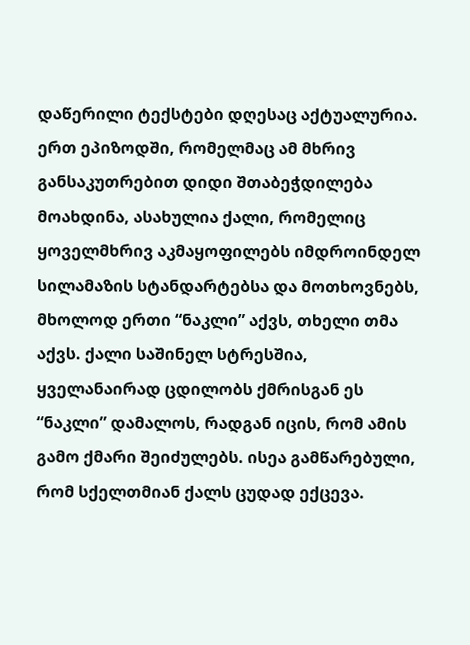დაწერილი ტექსტები დღესაც აქტუალურია. ერთ ეპიზოდში, რომელმაც ამ მხრივ განსაკუთრებით დიდი შთაბეჭდილება მოახდინა, ასახულია ქალი, რომელიც ყოველმხრივ აკმაყოფილებს იმდროინდელ სილამაზის სტანდარტებსა და მოთხოვნებს, მხოლოდ ერთი “ნაკლი” აქვს, თხელი თმა აქვს. ქალი საშინელ სტრესშია, ყველანაირად ცდილობს ქმრისგან ეს “ნაკლი” დამალოს, რადგან იცის, რომ ამის გამო ქმარი შეიძულებს. ისეა გამწარებული, რომ სქელთმიან ქალს ცუდად ექცევა.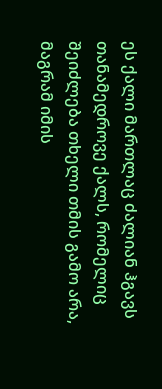ეს ქალი მართლაც ძალიან ჰგავს თანამედროვე ქალს, რომელიც შეიძლება თხელი თმის გამო არა, მაგრამ იმის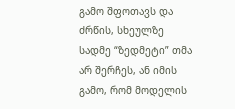გამო შფოთავს და ძრწის, სხეულზე სადმე “ზედმეტი” თმა არ შერჩეს, ან იმის გამო, რომ მოდელის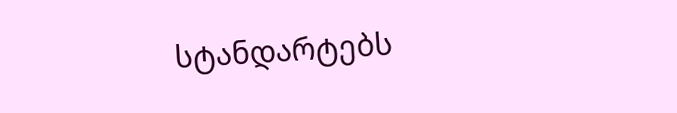სტანდარტებს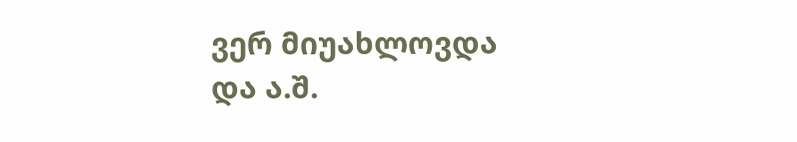ვერ მიუახლოვდა და ა.შ.